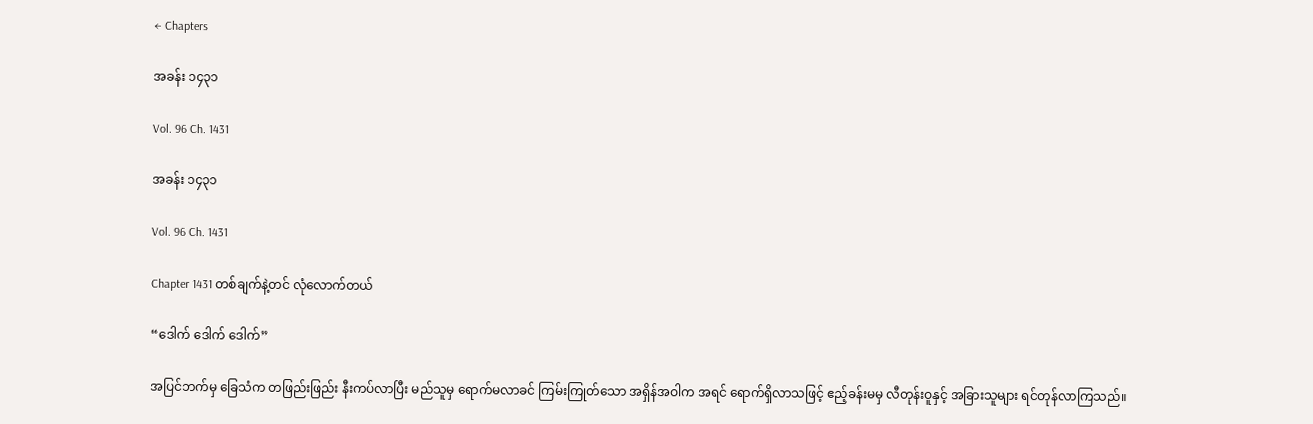← Chapters

အခန်း ၁၄၃၁

Vol. 96 Ch. 1431

အခန်း ၁၄၃၁

Vol. 96 Ch. 1431

Chapter 1431 တစ်ချက်နဲ့တင် လုံလောက်တယ်

“ဒေါက် ဒေါက် ဒေါက်”

အပြင်ဘက်မှ ခြေသံက တဖြည်းဖြည်း နီးကပ်လာပြီး မည်သူမှ ရောက်မလာခင် ကြမ်းကြုတ်သော အရှိန်အဝါက အရင် ရောက်ရှိလာသဖြင့် ဧည့်ခန်းမမှ လီတုန်းဝူနှင့် အခြားသူများ ရင်တုန်လာကြသည်။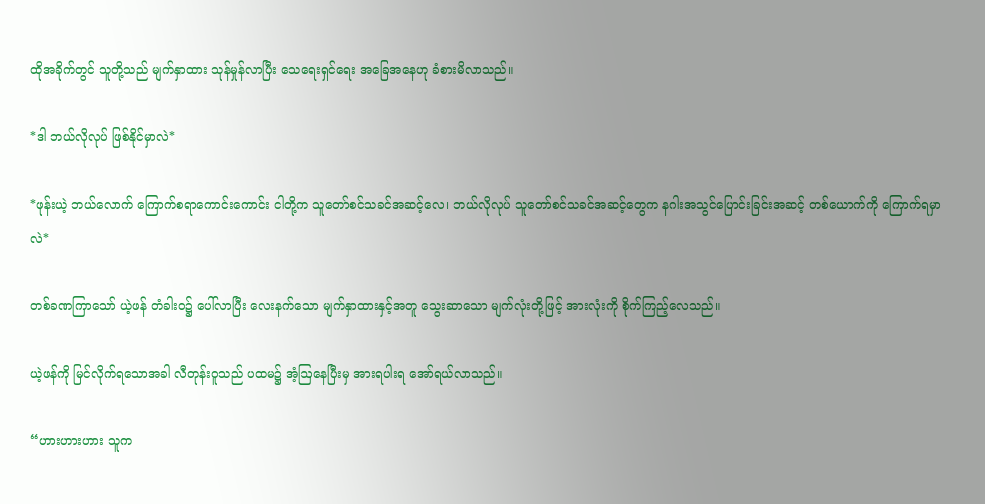ထိုအခိုက်တွင် သူတို့သည် မျက်နှာထား သုန်မှုန်လာပြီး သေရေးရှင်ရေး အခြေအနေဟု ခံစားမိလာသည်။

*ဒါ ဘယ်လိုလုပ် ဖြစ်နိုင်မှာလဲ*

*ဖုန်းယဲ့ ဘယ်လောက် ကြောက်စရာကောင်းကောင်း ငါတို့က သူတော်စင်သခင်အဆင့်လေ၊ ဘယ်လိုလုပ် သူတော်စင်သခင်အဆင့်တွေက နဂါးအသွင်ပြောင်းခြင်းအဆင့် တစ်ယောက်ကို ကြောက်ရမှာလဲ*

တစ်ခဏကြာသော် ယဲ့ဖန် တံခါးဝ၌ ပေါ်လာပြီး လေးနက်သော မျက်နှာထားနှင့်အတူ သွေးဆာသော မျက်လုံးတို့ဖြင့် အားလုံးကို စိုက်ကြည့်လေသည်။

ယဲ့ဖန်ကို မြင်လိုက်ရသောအခါ လီတုန်းဝူသည် ပထမ၌ အံ့ဩနေပြီးမှ အားရပါးရ အော်ရယ်လာသည်။

“ဟားဟားဟား သူက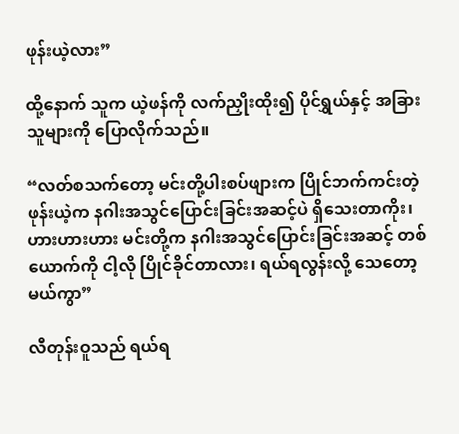ဖုန်းယဲ့လား”

ထို့နောက် သူက ယဲ့ဖန်ကို လက်ညှိုးထိုး၍ ပိုင်ရွှယ်နှင့် အခြားသူများကို ပြောလိုက်သည်။

“လတ်စသက်တော့ မင်းတို့ပါးစပ်ဖျားက ပြိုင်ဘက်ကင်းတဲ့ ဖုန်းယဲ့က နဂါးအသွင်ပြောင်းခြင်းအဆင့်ပဲ ရှိသေးတာကိုး၊ ဟားဟားဟား မင်းတို့က နဂါးအသွင်ပြောင်းခြင်းအဆင့် တစ်ယောက်ကို ငါ့လို ပြိုင်ခိုင်တာလား၊ ရယ်ရလွန်းလို့ သေတော့မယ်ကွာ”

လီတုန်းဝူသည် ရယ်ရ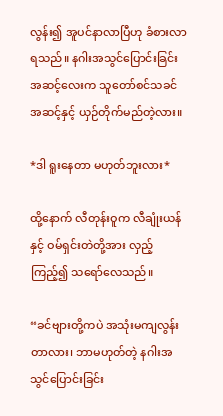လွန်း၍ အူပင်နာလာပြီဟု ခံစားလာရသည်။ နဂါးအသွင်ပြောင်းခြင်းအဆင့်လေးက သူတော်စင်သခင်အဆင့်နှင့် ယှဉ်တိုက်မည်တဲ့လား။

*ဒါ ရူးနေတာ မဟုတ်ဘူးလား*

ထို့နောက် လီတုန်းဝူက လီချုံးယန်နှင့် ဝမ်ရှင်းတဲတို့အား လှည့်ကြည့်၍ သရော်လေသည်။

“ခင်ဗျားတို့ကပဲ အသုံးမကျလွန်းတာလား၊ ဘာမဟုတ်တဲ့ နဂါးအသွင်ပြောင်းခြင်း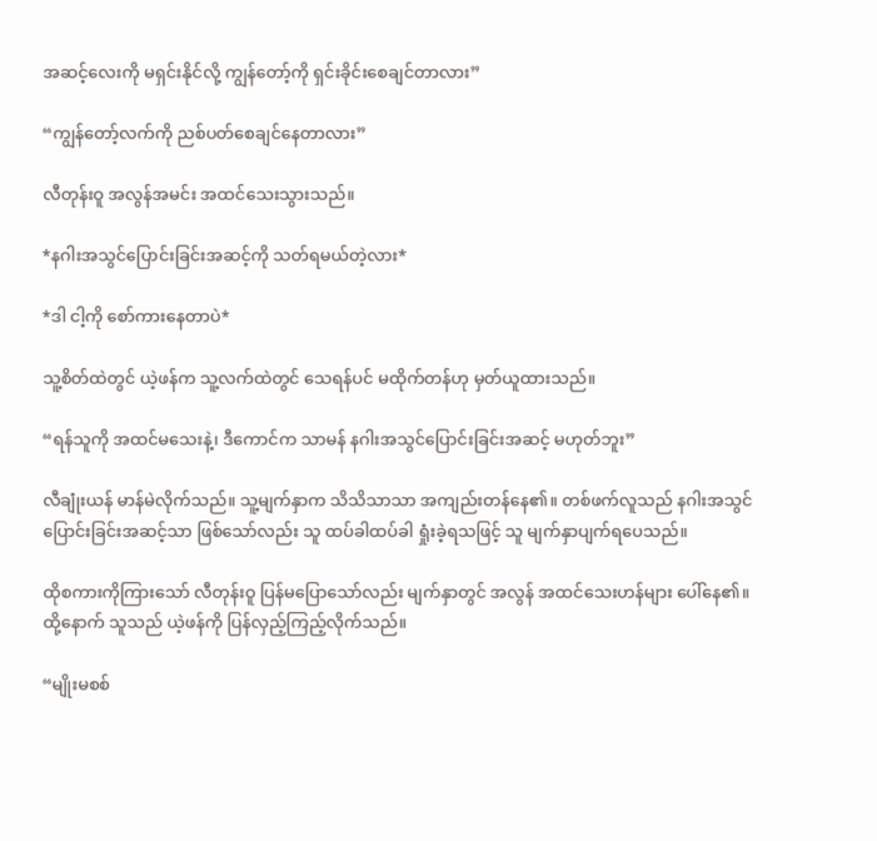အဆင့်လေးကို မရှင်းနိုင်လို့ ကျွန်တော့်ကို ရှင်းခိုင်းစေချင်တာလား”

“ကျွန်တော့်လက်ကို ညစ်ပတ်စေချင်နေတာလား”

လီတုန်းဝူ အလွန်အမင်း အထင်သေးသွားသည်။

*နဂါးအသွင်ပြောင်းခြင်းအဆင့်ကို သတ်ရမယ်တဲ့လား*

*ဒါ ငါ့ကို စော်ကားနေတာပဲ*

သူ့စိတ်ထဲတွင် ယဲ့ဖန်က သူ့လက်ထဲတွင် သေရန်ပင် မထိုက်တန်ဟု မှတ်ယူထားသည်။

“ရန်သူကို အထင်မသေးနဲ့၊ ဒီကောင်က သာမန် နဂါးအသွင်ပြောင်းခြင်းအဆင့် မဟုတ်ဘူး”

လီချုံးယန် မာန်မဲလိုက်သည်။ သူ့မျက်နှာက သိသိသာသာ အကျည်းတန်နေ၏။ တစ်ဖက်လူသည် နဂါးအသွင်ပြောင်းခြင်းအဆင့်သာ ဖြစ်သော်လည်း သူ ထပ်ခါထပ်ခါ ရှုံးခဲ့ရသဖြင့် သူ မျက်နှာပျက်ရပေသည်။

ထိုစကားကိုကြားသော် လီတုန်းဝူ ပြန်မပြောသော်လည်း မျက်နှာတွင် အလွန် အထင်သေးဟန်များ ပေါ်နေ၏။ ထို့နောက် သူသည် ယဲ့ဖန်ကို ပြန်လှည့်ကြည့်လိုက်သည်။

“မျိုးမစစ်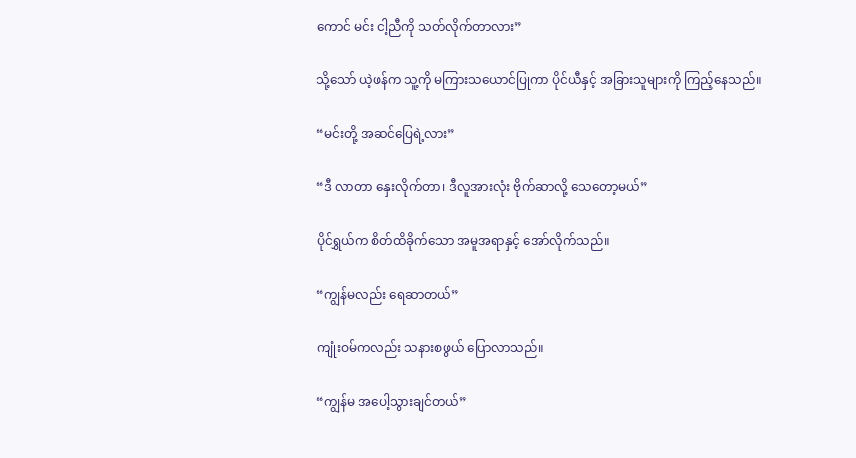ကောင် မင်း ငါ့ညီကို သတ်လိုက်တာလား”

သို့သော် ယဲ့ဖန်က သူ့ကို မကြားသယောင်ပြုကာ ပိုင်ယီနှင့် အခြားသူများကို ကြည့်နေသည်။

“မင်းတို့ အဆင်ပြေရဲ့လား”

“ဒီ လာတာ နှေးလိုက်တာ၊ ဒီလူအားလုံး ဗိုက်ဆာလို့ သေတော့မယ်”

ပိုင်ရွှယ်က စိတ်ထိခိုက်သော အမူအရာနှင့် အော်လိုက်သည်။

“ကျွန်မလည်း ရေဆာတယ်”

ကျုံးဝမ်ကလည်း သနားစဖွယ် ပြောလာသည်။

“ကျွန်မ အပေါ့သွားချင်တယ်”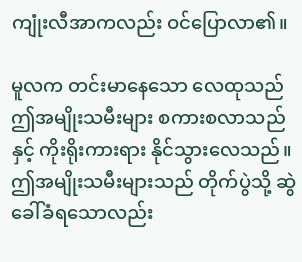ကျုံးလီအာကလည်း ဝင်ပြောလာ၏။

မူလက တင်းမာနေသော လေထုသည် ဤအမျိုးသမီးများ စကားစလာသည်နှင့် ကိုးရိုးကားရား နိုင်သွားလေသည်။ ဤအမျိုးသမီးများသည် တိုက်ပွဲသို့ ဆွဲခေါ်ခံရသောလည်း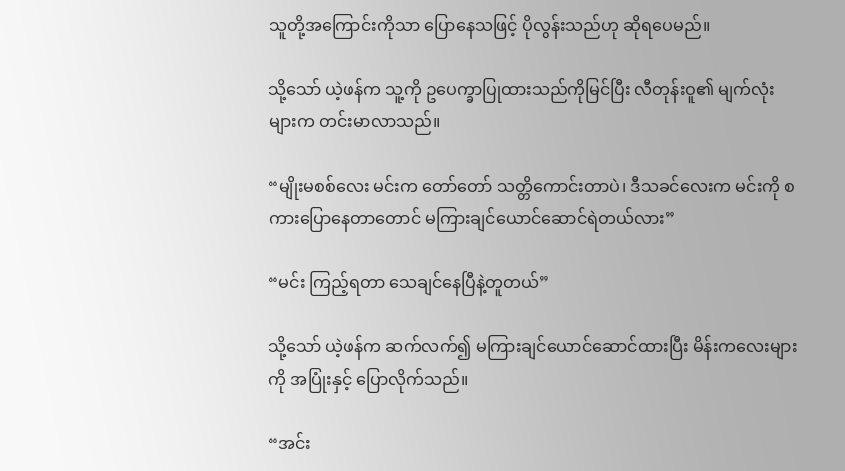သူတို့အကြောင်းကိုသာ ပြောနေသဖြင့် ပိုလွန်းသည်ဟု ဆိုရပေမည်။

သို့သော် ယဲ့ဖန်က သူ့ကို ဥပေက္ခာပြုထားသည်ကိုမြင်ပြီး လီတုန်းဝူ၏ မျက်လုံးများက တင်းမာလာသည်။

“မျိုးမစစ်လေး မင်းက တော်တော် သတ္တိကောင်းတာပဲ၊ ဒီသခင်လေးက မင်းကို စကားပြောနေတာတောင် မကြားချင်ယောင်ဆောင်ရဲတယ်လား”

“မင်း ကြည့်ရတာ သေချင်နေပြီနဲ့တူတယ်”

သို့သော် ယဲ့ဖန်က ဆက်လက်၍ မကြားချင်ယောင်ဆောင်ထားပြီး မိန်းကလေးများကို အပြုံးနှင့် ပြောလိုက်သည်။

“အင်း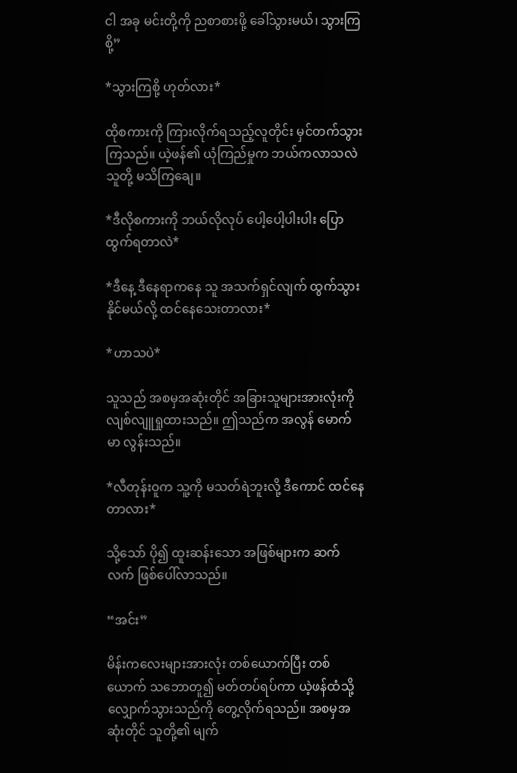ငါ အခု မင်းတို့ကို ညစာစားဖို့ ခေါ်သွားမယ်၊ သွားကြစို့”

*သွားကြစို့ ဟုတ်လား*

ထိုစကားကို ကြားလိုက်ရသည့်လူတိုင်း မှင်တက်သွားကြသည်။ ယဲ့ဖန်၏ ယုံကြည်မှုက ဘယ်ကလာသလဲ သူတို့ မသိကြချေ။

*ဒီလိုစကားကို ဘယ်လိုလုပ် ပေါ့ပေါ့ပါးပါး ပြောထွက်ရတာလဲ*

*ဒီ‌နေ့ ဒီနေရာကနေ သူ အသက်ရှင်လျက် ထွက်သွားနိုင်မယ်လို့ ထင်နေသေးတာလား*

*ဟာသပဲ*

သူသည် အစမှအဆုံးတိုင် အခြားသူများအားလုံးကို လျစ်လျူရှုထားသည်။ ဤသည်က အလွန် မောက်မာ လွန်းသည်။

*လီတုန်းဝူက သူ့ကို မသတ်ရဲဘူးလို့ ဒီကောင် ထင်နေတာလား*

သို့သော် ပို၍ ထူးဆန်းသော အဖြစ်များက ဆက်လက် ဖြစ်ပေါ်လာသည်။

“အင်း”

မိန်းကလေးများအားလုံး တစ်ယောက်ပြီး တစ်ယောက် သဘောတူ၍ မတ်တပ်ရပ်ကာ ယဲ့ဖန်ထံသို့ လျှောက်သွားသည်ကို တွေ့လိုက်ရသည်။ အစမှအဆုံးတိုင် သူတို့၏ မျက်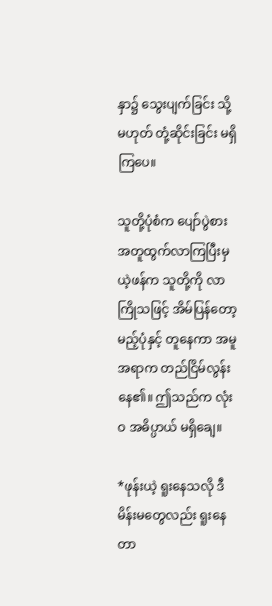နှာ၌ သွေးပျက်ခြင်း သို့မဟုတ် တုံ့ဆိုင်းခြင်း မရှိကြပေ။

သူတို့ပုံစံက ပျော်ပွဲစား အတူထွက်လာကြပြီးမှ ယဲ့ဖန်က သူတို့ကို လာကြိုသဖြင့် အိမ်ပြန်တော့မည့်ပုံနှင့် တူနေကာ အမူအရာက တည်ငြိမ်လွန်းနေ၏။ ဤသည်က လုံးဝ အဓိပ္ပာယ် မရှိချေ။

*ဖုန်းယဲ့ ရူးနေသလို ဒီမိန်းမတွေလည်း ရူးနေတာ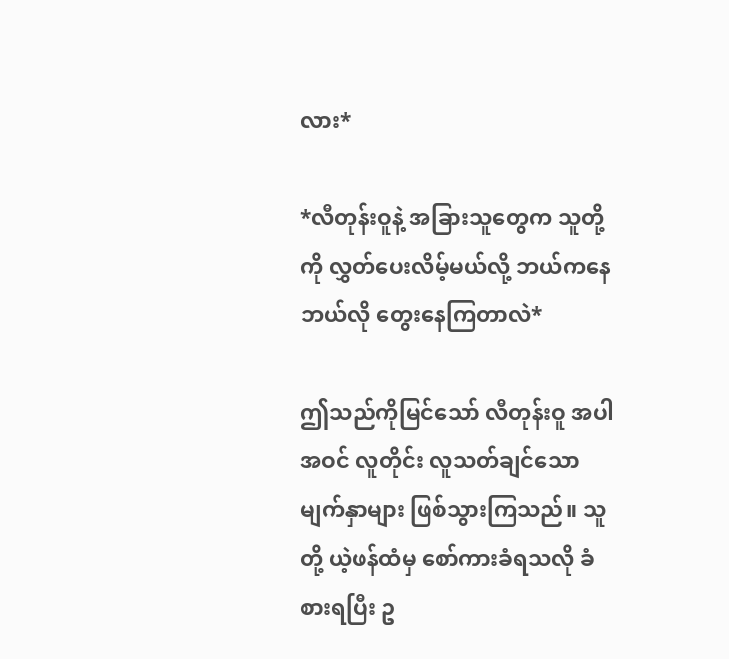လား*

*လီတုန်းဝူနဲ့ အခြားသူတွေက သူတို့ကို လွှတ်ပေးလိမ့်မယ်လို့ ဘယ်ကနေ ဘယ်လို တွေးနေကြတာလဲ*

ဤသည်ကိုမြင်သော် လီတုန်းဝူ အပါအဝင် လူတိုင်း လူသတ်ချင်သော မျက်နှာများ ဖြစ်သွားကြသည်။ သူတို့ ယဲ့ဖန်ထံမှ စော်ကားခံရသလို ခံစားရပြီး ဥ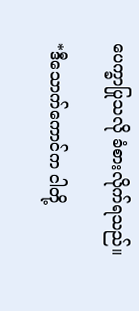ပေက္ခာပြုသလို ခံစားလိုက်ရသည်။

*ဒီသောက်ကောင်က ငါတို့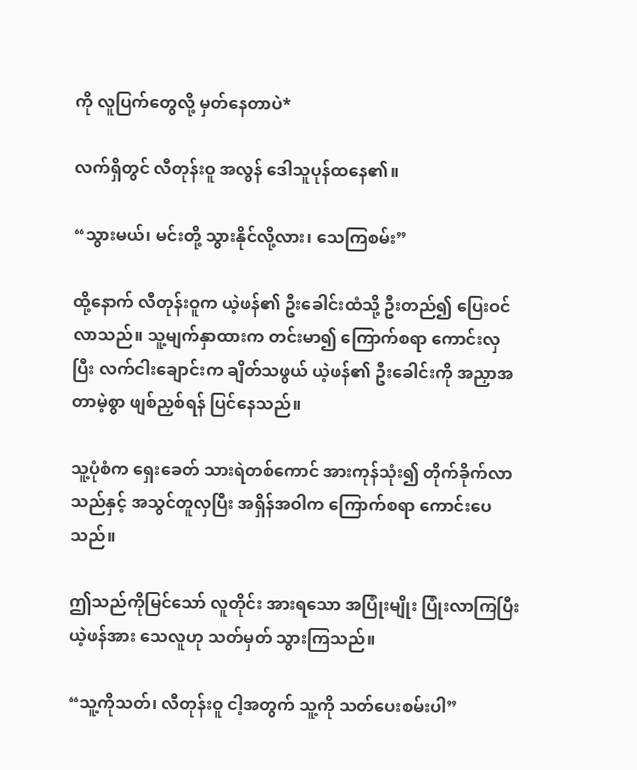ကို လူပြက်တွေလို့ မှတ်နေတာပဲ*

လက်ရှိတွင် လီတုန်းဝူ အလွန် ဒေါသူပုန်ထနေ၏။

“သွားမယ်၊ မင်းတို့ သွားနိုင်လို့လား၊ သေကြစမ်း”

ထို့နောက် လီတုန်းဝူက ယဲ့ဖန်၏ ဦးခေါင်းထံသို့ ဦးတည်၍ ပြေးဝင်လာသည်။ သူ့မျက်နှာထားက တင်းမာ၍ ကြောက်စရာ ကောင်းလှပြီး လက်ငါးချောင်းက ချိတ်သဖွယ် ယဲ့ဖန်၏ ဦးခေါင်းကို အညှာအတာမဲ့စွာ ဖျစ်ညှစ်ရန် ပြင်နေသည်။

သူ့ပုံစံက ရှေးခေတ် သားရဲတစ်ကောင် အားကုန်သုံး၍ တိုက်ခိုက်လာသည်နှင့် အသွင်တူလှပြီး အရှိန်အဝါက ကြောက်စရာ ကောင်းပေသည်။

ဤသည်ကိုမြင်သော် လူတိုင်း အားရသော အပြုံးမျိုး ပြုံးလာကြပြီး ယဲ့ဖန်အား သေလူဟု သတ်မှတ် သွားကြသည်။

“သူ့ကိုသတ်၊ လီတုန်းဝူ ငါ့အတွက် သူ့ကို သတ်ပေးစမ်းပါ”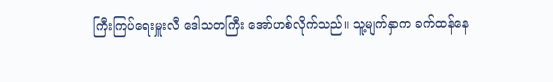ကြီးကြပ်ရေးမှူးလီ ဒေါသတကြီး အော်ဟစ်လိုက်သည်။ သူ့မျက်နှာက ခက်ထန်နေ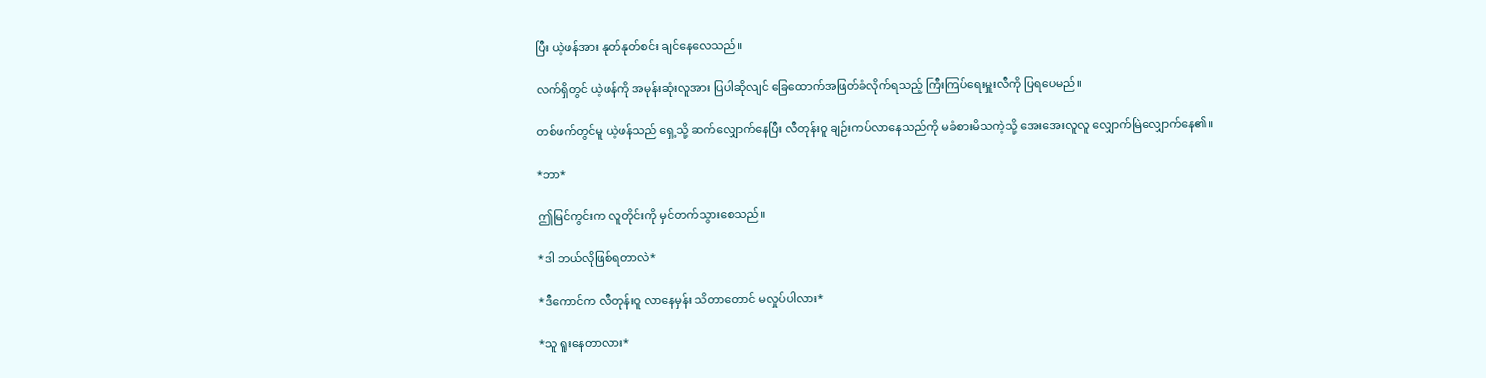ပြီး ယဲ့ဖန်အား နုတ်နုတ်စင်း ချင်နေလေသည်။

လက်ရှိတွင် ယဲ့ဖန်ကို အမုန်းဆုံးလူအား ပြပါဆိုလျင် ခြေထောက်အဖြတ်ခံလိုက်ရသည့် ကြီးကြပ်ရေးမှူးလီကို ပြရပေမည်။

တစ်ဖက်တွင်မူ ယဲ့ဖန်သည် ရှေ့သို့ ဆက်လျှောက်နေပြီး လီတုန်းဝူ ချဉ်းကပ်လာနေသည်ကို မခံစားမိသကဲ့သို့ အေးအေးလူလူ လျှောက်မြဲလျှောက်နေ၏။

*ဘာ*

ဤမြင်ကွင်းက လူတိုင်းကို မှင်တက်သွားစေသည်။

*ဒါ ဘယ်လိုဖြစ်ရတာလဲ*

*ဒီကောင်က လီတုန်းဝူ လာနေမှန်း သိတာတောင် မလှုပ်ပါလား*

*သူ ရူးနေတာလား*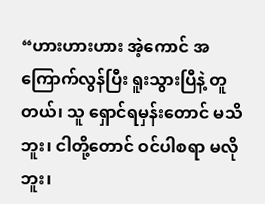“ဟားဟားဟား အဲ့ကောင် အကြောက်လွန်ပြီး ရူးသွားပြီနဲ့ တူတယ်၊ သူ ရှောင်ရမှန်းတောင် မသိဘူး၊ ငါတို့တောင် ဝင်ပါစရာ မလိုဘူး၊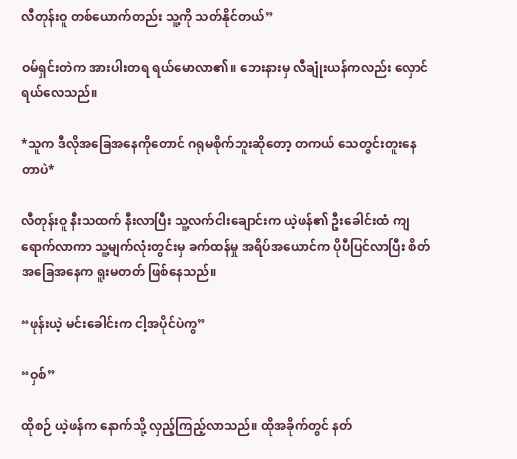လီတုန်းဝူ တစ်ယောက်တည်း သူ့ကို သတ်နိုင်တယ်”

ဝမ်ရှင်းတဲက အားပါးတရ ရယ်မောလာ၏။ ဘေးနားမှ လီချုံးယန်ကလည်း လှောင်ရယ်လေသည်။

*သူက ဒီလိုအခြေအနေကိုတောင် ဂရုမစိုက်ဘူးဆိုတော့ တကယ် သေတွင်းတူးနေတာပဲ*

လီတုန်းဝူ နီးသထက် နီးလာပြီး သူ့လက်ငါးချောင်းက ယဲ့ဖန်၏ ဦးခေါင်းထံ ကျရောက်လာကာ သူ့မျက်လုံးတွင်းမှ ခက်ထန်မှု အရိပ်အယောင်က ပိုပီပြင်လာပြီး စိတ်အခြေအနေက ရူးမတတ် ဖြစ်နေသည်။

“ဖုန်းယဲ့ မင်းခေါင်းက ငါ့အပိုင်ပဲကွ”

“ဝှစ်”

ထိုစဉ် ယဲ့ဖန်က နောက်သို့ လှည့်ကြည့်လာသည်။ ထိုအခိုက်တွင် နတ်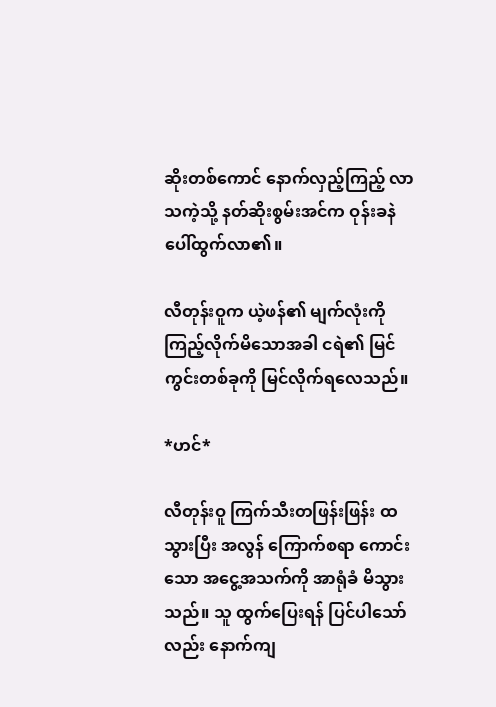ဆိုးတစ်ကောင် နောက်လှည့်ကြည့် လာသကဲ့သို့ နတ်ဆိုးစွမ်းအင်က ဝုန်းခနဲ ပေါ်ထွက်လာ၏။

လီတုန်းဝူက ယဲ့ဖန်၏ မျက်လုံးကို ကြည့်လိုက်မိသောအခါ ငရဲ၏ မြင်ကွင်းတစ်ခုကို မြင်လိုက်ရလေသည်။

*ဟင်*

လီတုန်းဝူ ကြက်သီးတဖြန်းဖြန်း ထသွားပြီး အလွန် ကြောက်စရာ ကောင်းသော အငွေ့အသက်ကို အာရုံခံ မိသွားသည်။ သူ ထွက်ပြေးရန် ပြင်ပါသော်လည်း နောက်ကျ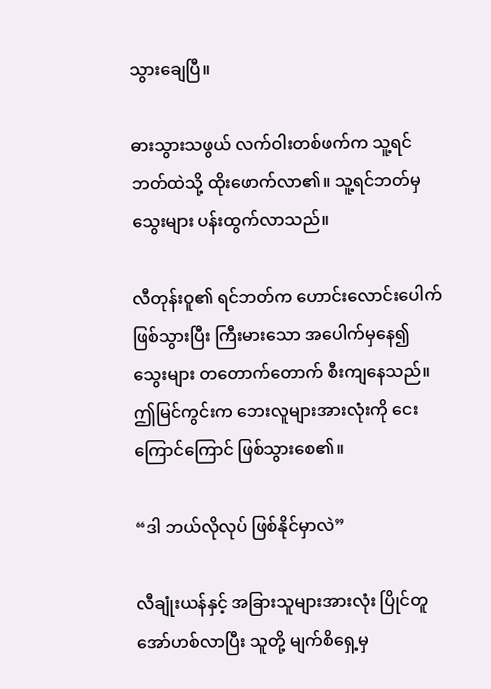သွားချေပြီ။

ဓားသွားသဖွယ် လက်ဝါးတစ်ဖက်က သူ့ရင်ဘတ်ထဲသို့ ထိုးဖောက်လာ၏။ သူ့ရင်ဘတ်မှ သွေးများ ပန်းထွက်လာသည်။

လီတုန်းဝူ၏ ရင်ဘတ်က ဟောင်းလောင်းပေါက် ဖြစ်သွားပြီး ကြီးမားသော အပေါက်မှနေ၍ သွေးများ တတောက်တောက် စီးကျနေသည်။ ဤမြင်ကွင်းက ဘေးလူများအားလုံးကို ငေးကြောင်ကြောင် ဖြစ်သွားစေ၏။

“ဒါ ဘယ်လိုလုပ် ဖြစ်နိုင်မှာလဲ”

လီချုံးယန်နှင့် အခြားသူများအားလုံး ပြိုင်တူ အော်ဟစ်လာပြီး သူတို့ မျက်စိရှေ့မှ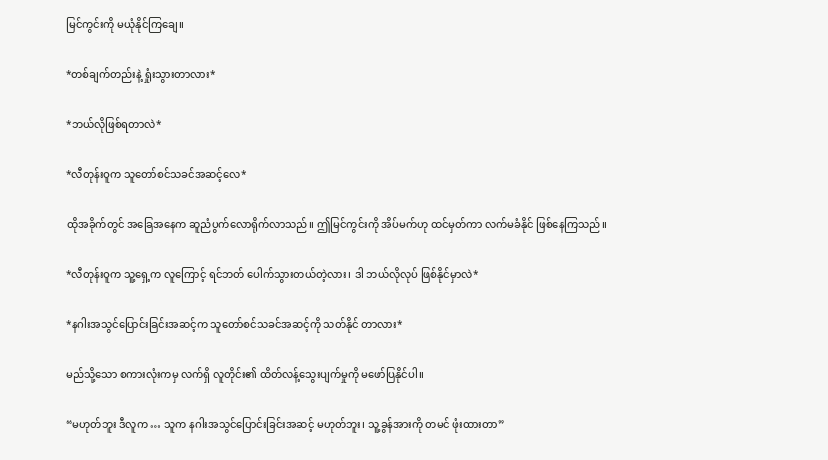မြင်ကွင်းကို မယုံနိုင်ကြချေ။

*တစ်ချက်တည်းနဲ့ ရှုံးသွားတာလား*

*ဘယ်လိုဖြစ်ရတာလဲ*

*လီတုန်းဝူက သူတော်စင်သခင်အဆင့်လေ*

ထိုအခိုက်တွင် အခြေအနေက ဆူညံပွက်လောရိုက်လာသည်။ ဤမြင်ကွင်းကို အိပ်မက်ဟု ထင်မှတ်ကာ လက်မခံနိုင် ဖြစ်နေကြသည်။

*လီတုန်းဝူက သူ့ရှေ့က လူကြောင့် ရင်ဘတ် ပေါက်သွားတယ်တဲ့လား၊ ဒါ ဘယ်လိုလုပ် ဖြစ်နိုင်မှာလဲ*

*နဂါးအသွင်ပြောင်းခြင်းအဆင့်က သူတော်စင်သခင်အဆင့်ကို သတ်နိုင် တာလား*

မည်သို့သော စကားလုံးကမှ လက်ရှိ လူတိုင်း၏ ထိတ်လန့်သွေးပျက်မှုကို မဖော်ပြနိုင်ပါ။

“မဟုတ်ဘူး ဒီလူက … သူက နဂါးအသွင်ပြောင်းခြင်းအဆင့် မဟုတ်ဘူး၊ သူ့ခွန်အားကို တမင် ဖုံးထားတာ”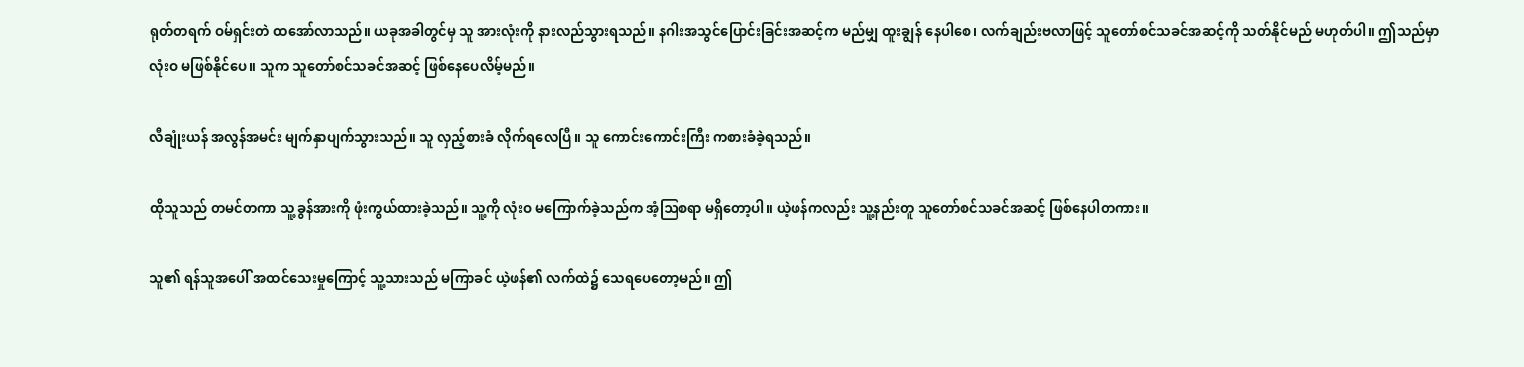ရုတ်တရက် ဝမ်ရှင်းတဲ ထအော်လာသည်။ ယခုအခါတွင်မှ သူ အားလုံးကို နားလည်သွားရသည်။ နဂါးအသွင်ပြောင်းခြင်းအဆင့်က မည်မျှ ထူးချွန် နေပါစေ၊ လက်ချည်းဗလာဖြင့် သူတော်စင်သခင်အဆင့်ကို သတ်နိုင်မည် မဟုတ်ပါ။ ဤသည်မှာ လုံးဝ မဖြစ်နိုင်ပေ။ သူက သူတော်စင်သခင်အဆင့် ဖြစ်နေပေလိမ့်မည်။

လီချုံးယန် အလွန်အမင်း မျက်နှာပျက်သွားသည်။ သူ လှည့်စားခံ လိုက်ရလေပြီ။ သူ ကောင်းကောင်းကြီး ကစားခံခဲ့ရသည်။

ထိုသူသည် တမင်တကာ သူ့ခွန်အားကို ဖုံးကွယ်ထားခဲ့သည်။ သူ့ကို လုံးဝ မကြောက်ခဲ့သည်က အံ့ဩစရာ မရှိတော့ပါ။ ယဲ့ဖန်ကလည်း သူ့နည်းတူ သူတော်စင်သခင်အဆင့် ဖြစ်နေပါတကား။

သူ၏ ရန်သူအပေါ် အထင်သေးမှုကြောင့် သူ့သားသည် မကြာခင် ယဲ့ဖန်၏ လက်ထဲ၌ သေရပေတော့မည်။ ဤ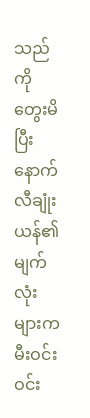သည်ကို တွေးမိပြီးနောက် လီချုံးယန်၏ မျက်လုံးများက မီးဝင်းဝင်း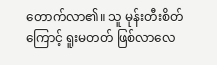တောက်လာ၏။ သူ မုန်းတီးစိတ်ကြောင့် ရူးမတတ် ဖြစ်လာလေ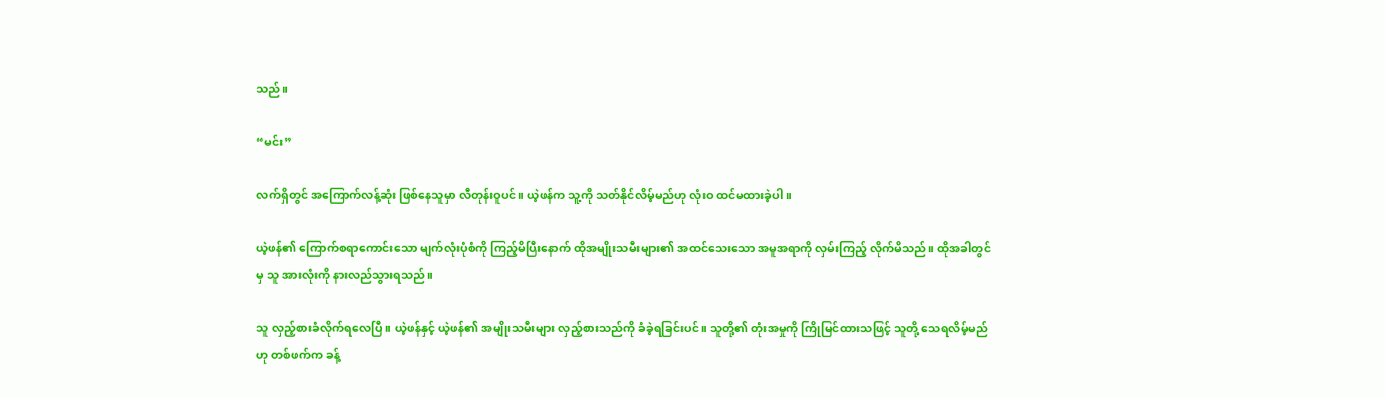သည်။

“မင်း”

လက်ရှိတွင် အကြောက်လန့်ဆုံး ဖြစ်နေသူမှာ လီတုန်းဝူပင်။ ယဲ့ဖန်က သူ့ကို သတ်နိုင်လိမ့်မည်ဟု လုံးဝ ထင်မထားခဲ့ပါ။

ယဲ့ဖန်၏ ကြောက်စရာကောင်းသော မျက်လုံးပုံစံကို ကြည့်မိပြီးနောက် ထိုအမျိုးသမီးများ၏ အထင်သေးသော အမူအရာကို လှမ်းကြည့် လိုက်မိသည်။ ထိုအခါတွင်မှ သူ အားလုံးကို နားလည်သွားရသည်။

သူ လှည့်စားခံလိုက်ရလေပြီ။ ယဲ့ဖန်နှင့် ယဲ့ဖန်၏ အမျိုးသမီးများ လှည့်စားသည်ကို ခံခဲ့ရခြင်းပင်။ သူတို့၏ တုံးအမှုကို ကြိုမြင်ထားသဖြင့် သူတို့ သေရလိမ့်မည်ဟု တစ်ဖက်က ခန့်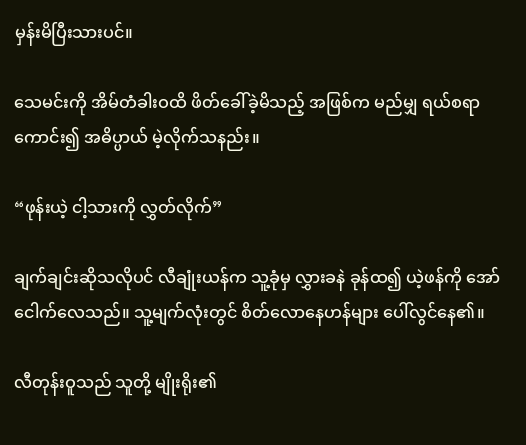မှန်းမိပြီးသားပင်။

သေမင်းကို အိမ်တံခါးဝထိ ဖိတ်ခေါ်ခဲ့မိသည့် အဖြစ်က မည်မျှ ရယ်စရာ ကောင်း၍ အဓိပ္ပာယ် မဲ့လိုက်သနည်း။

“ဖုန်းယဲ့ ငါ့သားကို လွှတ်လိုက်”

ချက်ချင်းဆိုသလိုပင် လီချုံးယန်က သူ့ခုံမှ လွှားခနဲ ခုန်ထ၍ ယဲ့ဖန်ကို အော်ငေါက်လေသည်။ သူ့မျက်လုံးတွင် စိတ်လောနေဟန်များ ပေါ်လွင်နေ၏။

လီတုန်းဝူသည် သူတို့ မျိုးရိုး၏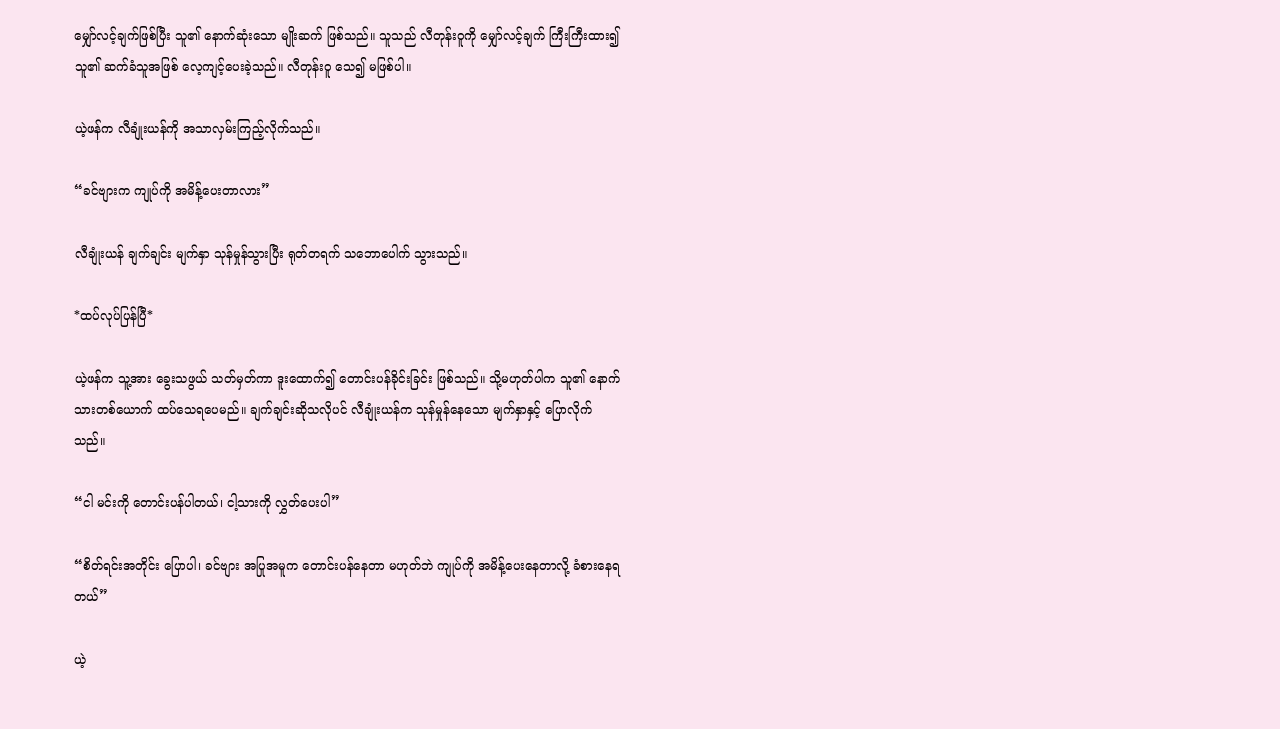မျှော်လင့်ချက်ဖြစ်ပြီး သူ၏ နောက်ဆုံးသော မျိုးဆက် ဖြစ်သည်။ သူသည် လီတုန်းဝူကို မျှော်လင့်ချက် ကြီးကြီးထား၍ သူ၏ ဆက်ခံသူအဖြစ် လေ့ကျင့်ပေးခဲ့သည်။ လီတုန်းဝူ သေ၍ မဖြစ်ပါ။

ယဲ့ဖန်က လီချုံးယန်ကို အသာလှမ်းကြည့်လိုက်သည်။

“ခင်ဗျားက ကျုပ်ကို အမိန့်ပေးတာလား”

လီချုံးယန် ချက်ချင်း မျက်နှာ သုန်မှုန်သွားပြီး ရုတ်တရက် သဘောပေါက် သွားသည်။

*ထပ်လုပ်ပြန်ပြီ*

ယဲ့ဖန်က သူ့အား ခွေးသဖွယ် သတ်မှတ်ကာ ဒူးထောက်၍ တောင်းပန်ခိုင်းခြင်း ဖြစ်သည်။ သို့မဟုတ်ပါက သူ၏ နောက်သားတစ်ယောက် ထပ်သေရပေမည်။ ချက်ချင်းဆိုသလိုပင် လီချုံးယန်က သုန်မှုန်နေသော မျက်နှာနှင့် ပြောလိုက်သည်။

“ငါ မင်းကို တောင်းပန်ပါတယ်၊ ငါ့သားကို လွှတ်ပေးပါ”

“စိတ်ရင်းအတိုင်း ပြောပါ၊ ခင်ဗျား အပြုအမူက တောင်းပန်နေတာ မဟုတ်ဘဲ ကျုပ်ကို အမိန့်ပေးနေတာလို့ ခံစားနေရတယ်”

ယဲ့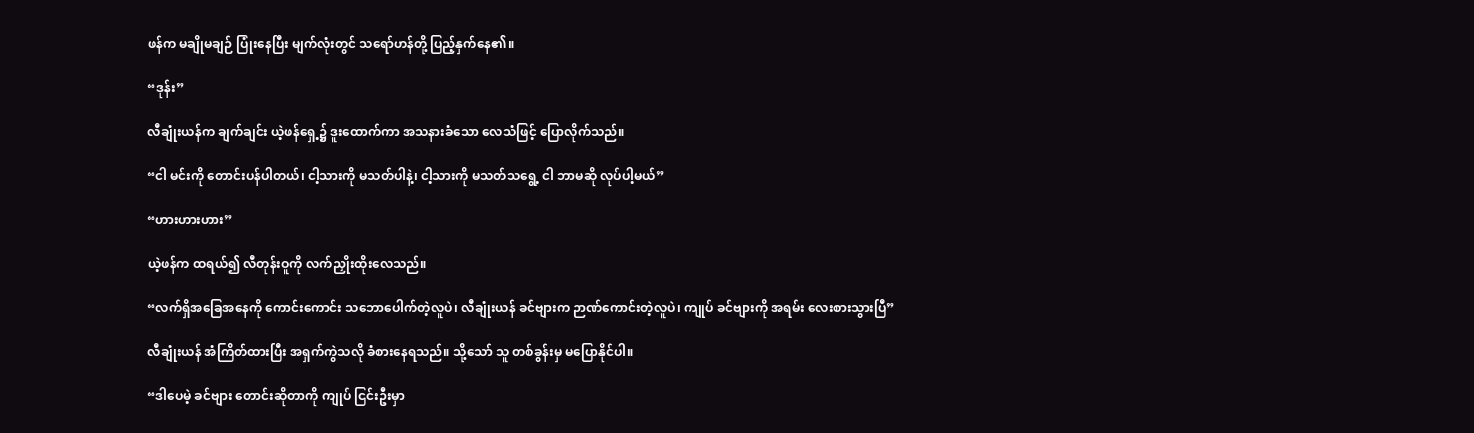ဖန်က မချိုမချဉ် ပြုံးနေပြီး မျက်လုံးတွင် သရော်ဟန်တို့ ပြည့်နှက်နေ၏။

“ဒုန်း”

လီချုံးယန်က ချက်ချင်း ယဲ့ဖန်ရှေ့၌ ဒူးထောက်ကာ အသနားခံသော လေသံဖြင့် ပြောလိုက်သည်။

“ငါ မင်းကို တောင်းပန်ပါတယ်၊ ငါ့သားကို မသတ်ပါနဲ့၊ ငါ့သားကို မသတ်သရွေ့ ငါ ဘာမဆို လုပ်ပါ့မယ်”

“ဟားဟားဟား”

ယဲ့ဖန်က ထရယ်၍ လီတုန်းဝူကို လက်ညှိုးထိုးလေသည်။

“လက်ရှိအခြေအနေကို ကောင်းကောင်း သဘောပေါက်တဲ့လူပဲ၊ လီချုံးယန် ခင်ဗျားက ဉာဏ်ကောင်းတဲ့လူပဲ၊ ကျုပ် ခင်ဗျားကို အရမ်း လေးစားသွားပြီ”

လီချုံးယန် အံကြိတ်ထားပြီး အရှက်ကွဲသလို ခံစားနေရသည်။ သို့သော် သူ တစ်ခွန်းမှ မပြောနိုင်ပါ။

“ဒါပေမဲ့ ခင်ဗျား တောင်းဆိုတာကို ကျုပ် ငြင်းဦးမှာ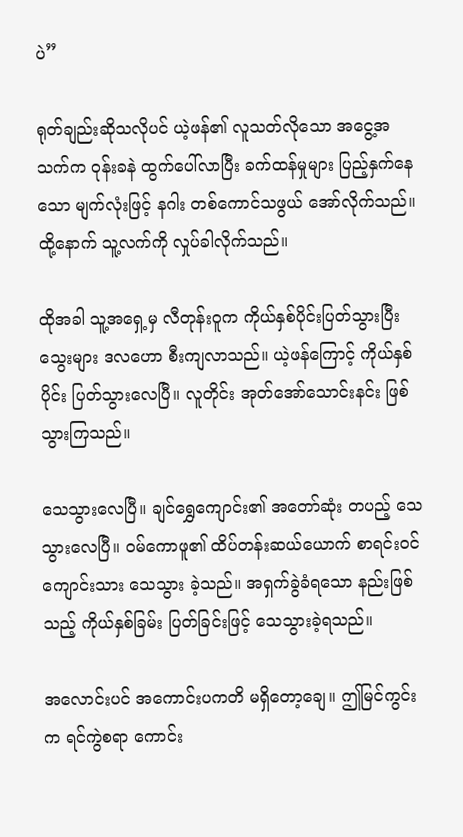ပဲ”

ရုတ်ချည်းဆိုသလိုပင် ယဲ့ဖန်၏ လူသတ်လိုသော အငွေ့အသက်က ဝုန်းခနဲ ထွက်ပေါ်လာပြီး ခက်ထန်မှုများ ပြည့်နှက်နေသော မျက်လုံးဖြင့် နဂါး တစ်ကောင်သဖွယ် အော်လိုက်သည်။ ထို့နောက် သူ့လက်ကို လှုပ်ခါလိုက်သည်။

ထိုအခါ သူ့အရှေ့မှ လီတုန်းဝူက ကိုယ်နှစ်ပိုင်းပြတ်သွားပြီး သွေးများ ဒလဟော စီးကျလာသည်။ ယဲ့ဖန်ကြောင့် ကိုယ်နှစ်ပိုင်း ပြတ်သွားလေပြီ။ လူတိုင်း အုတ်အော်သောင်းနင်း ဖြစ်သွားကြသည်။

သေသွားလေပြီ။ ချင်ရွှေကျောင်း၏ အတော်ဆုံး တပည့် သေသွားလေပြီ။ ဝမ်ကောဖူ၏ ထိပ်တန်းဆယ်ယောက် စာရင်းဝင် ကျောင်းသား သေသွား ခဲ့သည်။ အရှက်ခွဲခံရသော နည်းဖြစ်သည့် ကိုယ်နှစ်ခြမ်း ပြတ်ခြင်းဖြင့် သေသွားခဲ့ရသည်။

အလောင်းပင် အကောင်းပကတိ မရှိတော့ချေ။ ဤမြင်ကွင်းက ရင်ကွဲစရာ ကောင်း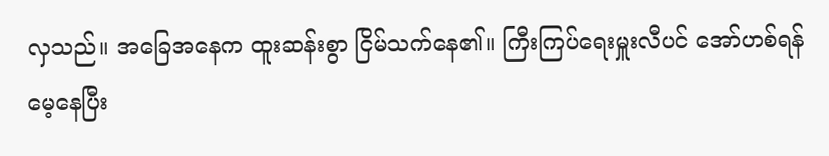လှသည်။ အခြေအနေက ထူးဆန်းစွာ ငြိမ်သက်နေ၏။ ကြီးကြပ်ရေးမှူးလီပင် အော်ဟစ်ရန် မေ့နေပြီး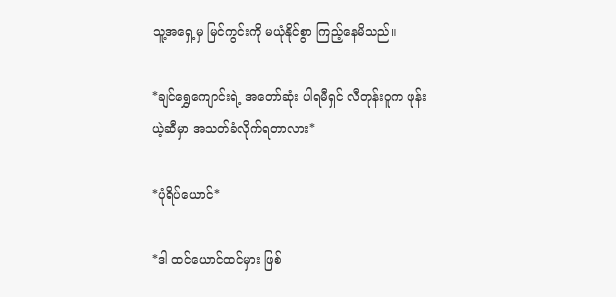သူ့အရှေ့မှ မြင်ကွင်းကို မယုံနိုင်စွာ ကြည့်နေမိသည်။

*ချင်ရွှေကျောင်းရဲ့ အတော်ဆုံး ပါရမီရှင် လီတုန်းဝူက ဖုန်းယဲ့ဆီမှာ အသတ်ခံလိုက်ရတာလား*

*ပုံရိပ်ယောင်*

*ဒါ ထင်ယောင်ထင်မှား ဖြစ်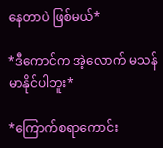နေတာပဲ ဖြစ်မယ်*

*ဒီကောင်က အဲ့လောက် မသန်မာနိုင်ပါဘူး*

*ကြောက်စရာကောင်း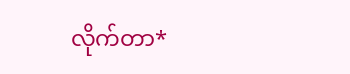လိုက်တာ*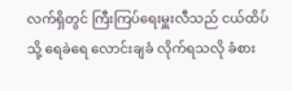လက်ရှိတွင် ကြီးကြပ်ရေးမှူးလီသည် ငယ်ထိပ်သို့ ရေခဲရေ လောင်းချခံ လိုက်ရသလို ခံစား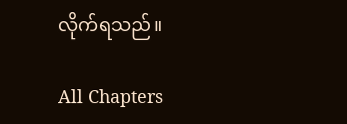လိုက်ရသည်။

All Chapters